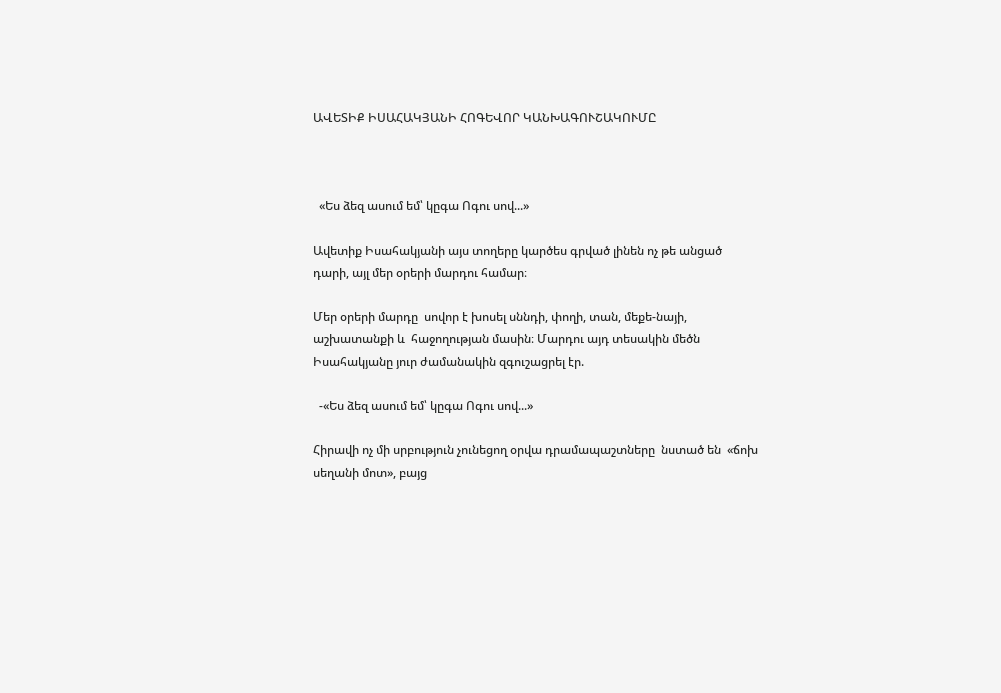ԱՎԵՏԻՔ ԻՍԱՀԱԿՅԱՆԻ ՀՈԳԵՎՈՐ ԿԱՆԽԱԳՈՒՇԱԿՈՒՄԸ



  «Ես ձեզ ասում եմ՝ կըգա Ոգու սով...»

Ավետիք Իսահակյանի այս տողերը կարծես գրված լինեն ոչ թե անցած դարի, այլ մեր օրերի մարդու համար։

Մեր օրերի մարդը  սովոր է խոսել սննդի, փողի, տան, մեքե-նայի, աշխատանքի և  հաջողության մասին։ Մարդու այդ տեսակին մեծն Իսահակյանը յուր ժամանակին զգուշացրել էր.

  -«Ես ձեզ ասում եմ՝ կըգա Ոգու սով...»

Հիրավի ոչ մի սրբություն չունեցող օրվա դրամապաշտները  նստած են  «ճոխ սեղանի մոտ», բայց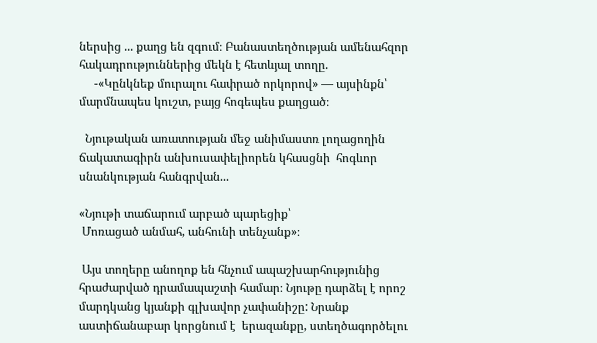ներսից ... քաղց են զգում։ Բանաստեղծության ամենահզոր հակադրություններից մեկն է հետևյալ տողը.
     -«Կընկնեք մուրալու հափրած որկորով» — այսինքն՝ մարմնապես կուշտ, բայց հոգեպես քաղցած։

  Նյութական առատության մեջ անիմաստռ լողացողին ճակատագիրն անխուսափելիորեն կհասցնի  հոգևոր սնանկության հանգրվան...

«Նյութի տաճարում արբած պարեցիք՝
 Մոռացած անմահ, անհունի տենչանք»։

 Այս տողերը անողոք են հնչում ապաշխարհությունից հրաժարված դրամապաշտի համար։ Նյութը դարձել է որոշ մարդկանց կյանքի գլխավոր չափանիշը: Նրանք  աստիճանաբար կորցնում է  երազանքը, ստեղծագործելու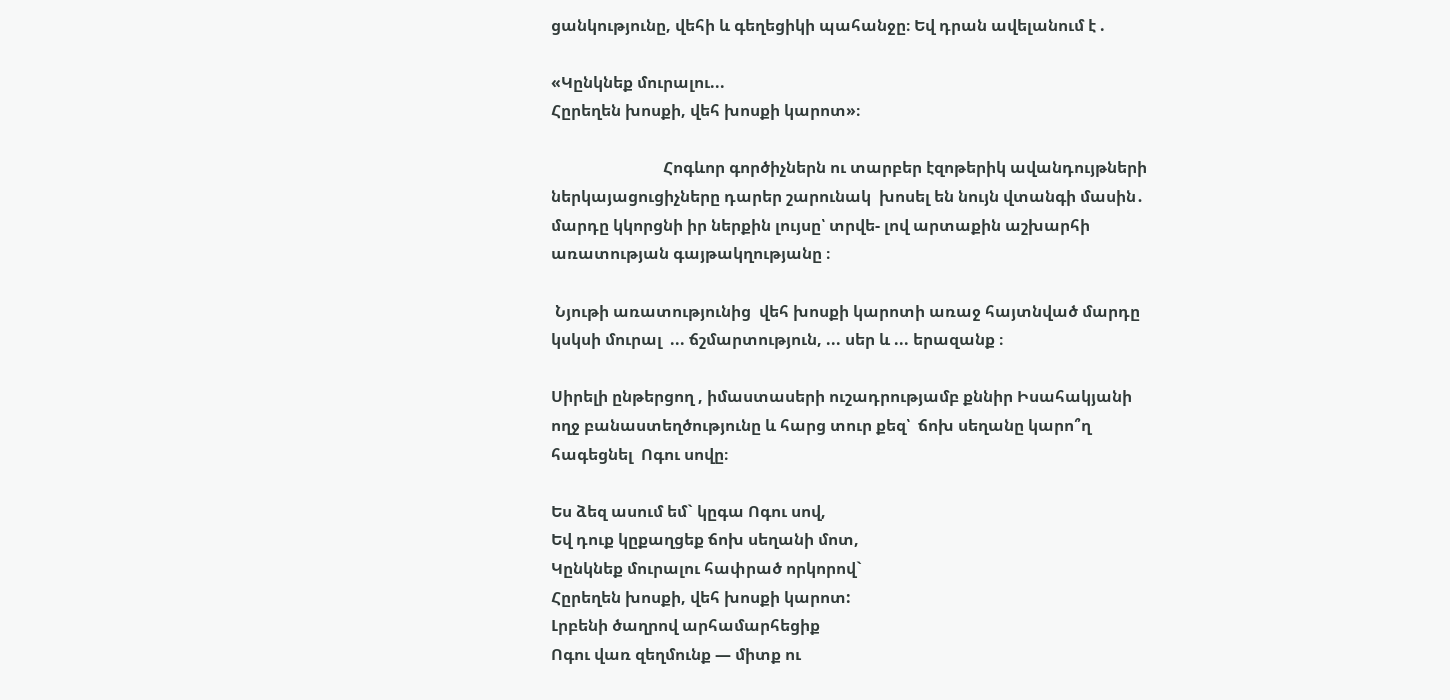ցանկությունը, վեհի և գեղեցիկի պահանջը։ Եվ դրան ավելանում է .

«Կընկնեք մուրալու...
Հըրեղեն խոսքի, վեհ խոսքի կարոտ»։

                            Հոգևոր գործիչներն ու տարբեր էզոթերիկ ավանդույթների ներկայացուցիչները դարեր շարունակ  խոսել են նույն վտանգի մասին․ մարդը կկորցնի իր ներքին լույսը՝ տրվե- լով արտաքին աշխարհի առատության գայթակղությանը ։

 Նյութի առատությունից  վեհ խոսքի կարոտի առաջ հայտնված մարդը կսկսի մուրալ  ... ճշմարտություն, ... սեր և ... երազանք ։

Սիրելի ընթերցող , իմաստասերի ուշադրությամբ քննիր Իսահակյանի ողջ բանաստեղծությունը և հարց տուր քեզ՝  ճոխ սեղանը կարո՞ղ հագեցնել  Ոգու սովը։

Ես ձեզ ասում եմ` կըգա Ոգու սով,
Եվ դուք կըքաղցեք ճոխ սեղանի մոտ,
Կընկնեք մուրալու հափրած որկորով`
Հըրեղեն խոսքի, վեհ խոսքի կարոտ:
Լրբենի ծաղրով արհամարհեցիք
Ոգու վառ զեղմունք — միտք ու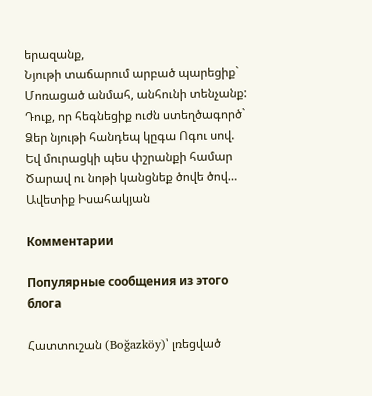երազանք,
Նյութի տաճարում արբած պարեցիք`
Մոռացած անմահ, անհունի տենչանք:
Դուք, որ հեգնեցիք ուժն ստեղծագործ`
Ձեր նյութի հանդեպ կըգա Ոգու սով.
Եվ մուրացկի պես փշրանքի համար
Ծարավ ու նոթի կանցնեք ծովե ծով…
Ավետիք Իսահակյան

Комментарии

Популярные сообщения из этого блога

Հատտուշան (Boğazköy)՝ լռեցված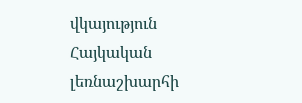վկայություն Հայկական լեռնաշխարհի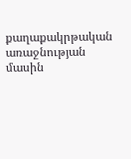քաղաքակրթական առաջնության մասին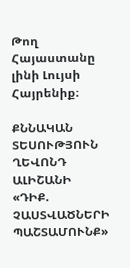Թող Հայաստանը լինի Լույսի Հայրենիք։

ՔՆՆԱԿԱՆ ՏԵՍՈՒԹՅՈՒՆ ՂԵՎՈՆԴ ԱԼԻՇԱՆԻ «ԴԻՔ. ՉԱՍՏՎԱԾՆԵՐԻ ՊԱՇՏԱՄՈՒՆՔ»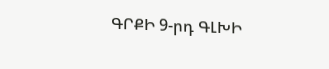ԳՐՔԻ 9-րդ ԳԼԽԻ